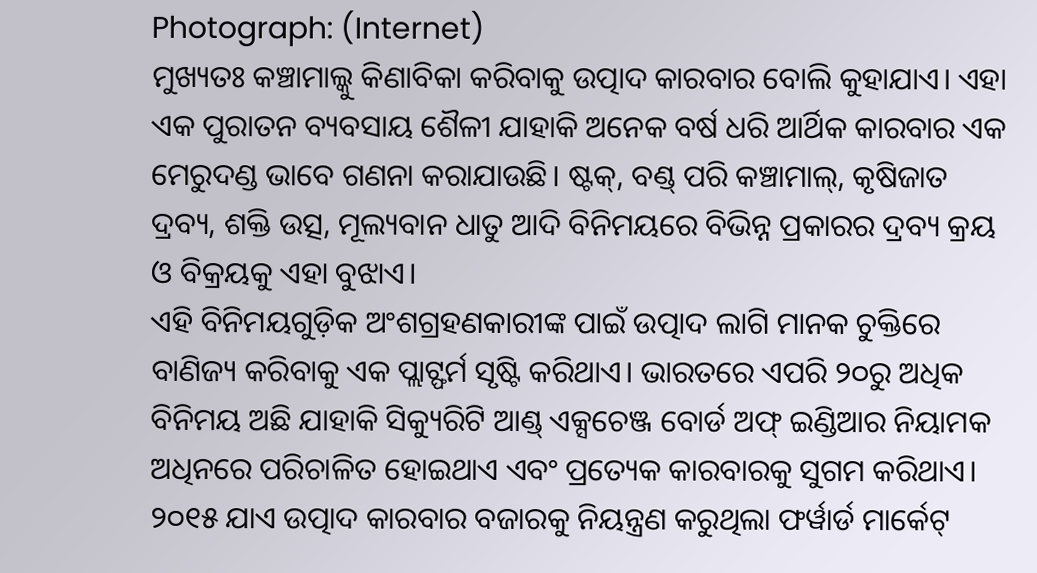Photograph: (Internet)
ମୁଖ୍ୟତଃ କଞ୍ଚାମାଲ୍କୁ କିଣାବିକା କରିବାକୁ ଉତ୍ପାଦ କାରବାର ବୋଲି କୁହାଯାଏ। ଏହା ଏକ ପୁରାତନ ବ୍ୟବସାୟ ଶୈଳୀ ଯାହାକି ଅନେକ ବର୍ଷ ଧରି ଆର୍ଥିକ କାରବାର ଏକ ମେରୁଦଣ୍ଡ ଭାବେ ଗଣନା କରାଯାଉଛି। ଷ୍ଟକ୍, ବଣ୍ଡ୍ ପରି କଞ୍ଚାମାଲ୍, କୃଷିଜାତ ଦ୍ରବ୍ୟ, ଶକ୍ତି ଉତ୍ସ, ମୂଲ୍ୟବାନ ଧାତୁ ଆଦି ବିନିମୟରେ ବିଭିନ୍ନ ପ୍ରକାରର ଦ୍ରବ୍ୟ କ୍ରୟ ଓ ବିକ୍ରୟକୁ ଏହା ବୁଝାଏ।
ଏହି ବିନିମୟଗୁଡ଼ିକ ଅଂଶଗ୍ରହଣକାରୀଙ୍କ ପାଇଁ ଉତ୍ପାଦ ଲାଗି ମାନକ ଚୁକ୍ତିରେ ବାଣିଜ୍ୟ କରିବାକୁ ଏକ ପ୍ଲାଟ୍ଫର୍ମ ସୃଷ୍ଟି କରିଥାଏ। ଭାରତରେ ଏପରି ୨୦ରୁ ଅଧିକ ବିନିମୟ ଅଛି ଯାହାକି ସିକ୍ୟୁରିଟି ଆଣ୍ଡ୍ ଏକ୍ସଚେଞ୍ଜ ବୋର୍ଡ ଅଫ୍ ଇଣ୍ଡିଆର ନିୟାମକ ଅଧିନରେ ପରିଚାଳିତ ହୋଇଥାଏ ଏବଂ ପ୍ରତ୍ୟେକ କାରବାରକୁ ସୁଗମ କରିଥାଏ। ୨୦୧୫ ଯାଏ ଉତ୍ପାଦ କାରବାର ବଜାରକୁ ନିୟନ୍ତ୍ରଣ କରୁଥିଲା ଫର୍ୱାର୍ଡ ମାର୍କେଟ୍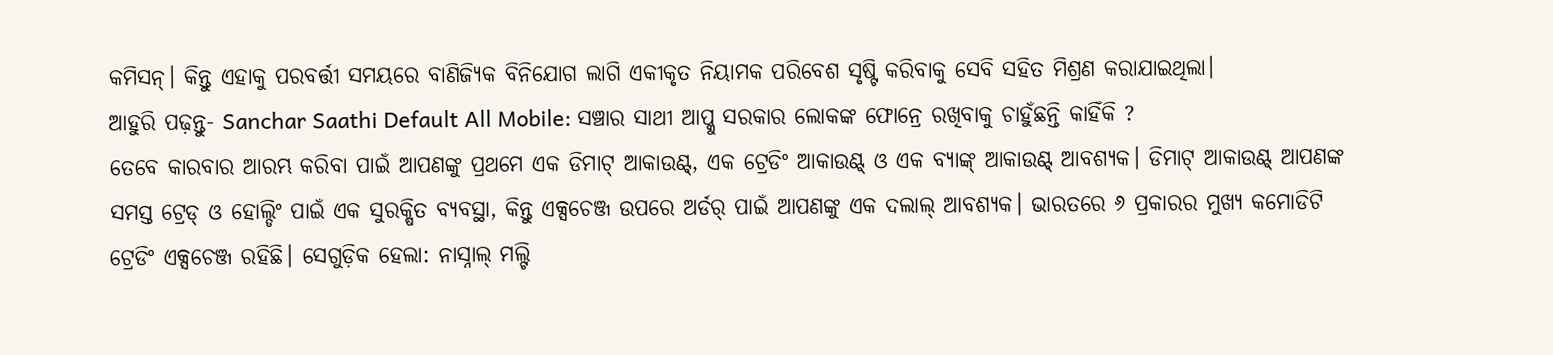କମିସନ୍। କିନ୍ତୁ ଏହାକୁ ପରବର୍ତ୍ତୀ ସମୟରେ ବାଣିଜ୍ୟିକ ବିନିଯୋଗ ଲାଗି ଏକୀକୃତ ନିୟାମକ ପରିବେଶ ସୃଷ୍ଟି କରିବାକୁ ସେବି ସହିତ ମିଶ୍ରଣ କରାଯାଇଥିଲା।
ଆହୁରି ପଢ଼ନ୍ତୁ- Sanchar Saathi Default All Mobile: ସଞ୍ଚାର ସାଥୀ ଆପ୍କୁ ସରକାର ଲୋକଙ୍କ ଫୋନ୍ରେ ରଖିବାକୁ ଚାହୁଁଛନ୍ତି କାହିଁକି ?
ତେବେ କାରବାର ଆରମ୍ଭ କରିବା ପାଇଁ ଆପଣଙ୍କୁ ପ୍ରଥମେ ଏକ ଡିମାଟ୍ ଆକାଉଣ୍ଟ୍, ଏକ ଟ୍ରେଡିଂ ଆକାଉଣ୍ଟ୍ ଓ ଏକ ବ୍ୟାଙ୍କ୍ ଆକାଉଣ୍ଟ୍ ଆବଶ୍ୟକ। ଡିମାଟ୍ ଆକାଉଣ୍ଟ୍ ଆପଣଙ୍କ ସମସ୍ତ ଟ୍ରେଡ୍ ଓ ହୋଲ୍ଡିଂ ପାଇଁ ଏକ ସୁରକ୍ଷିତ ବ୍ୟବସ୍ଥା, କିନ୍ତୁ ଏକ୍ସଚେଞ୍ଜ ଉପରେ ଅର୍ଡର୍ ପାଇଁ ଆପଣଙ୍କୁ ଏକ ଦଲାଲ୍ ଆବଶ୍ୟକ। ଭାରତରେ ୬ ପ୍ରକାରର ମୁଖ୍ୟ କମୋଡିଟି ଟ୍ରେଡିଂ ଏକ୍ସଚେଞ୍ଜ ରହିଛି। ସେଗୁଡ଼ିକ ହେଲା: ନାସ୍ନାଲ୍ ମଲ୍ଟି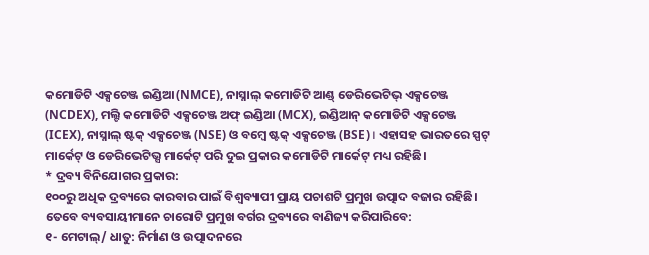କମୋଡିଟି ଏକ୍ସଚେଞ୍ଜ ଇଣ୍ଡିଆ (NMCE), ନାସ୍ନାଲ୍ କମୋଡିଟି ଆଣ୍ଡ୍ ଡେରିଭେଟିଭ୍ ଏକ୍ସଚେଞ୍ଜ (NCDEX), ମଲ୍ଟି କମୋଡିଟି ଏକ୍ସଚେଞ୍ଜ ଅଫ୍ ଇଣ୍ଡିଆ (MCX), ଇଣ୍ଡିଆନ୍ କମୋଡିଟି ଏକ୍ସଚେଞ୍ଜ (ICEX), ନାସ୍ନାଲ୍ ଷ୍ଟକ୍ ଏକ୍ସଚେଞ୍ଜ (NSE) ଓ ବମ୍ବେ ଷ୍ଟକ୍ ଏକ୍ସଚେଞ୍ଜ (BSE)। ଏହାସହ ଭାରତରେ ସ୍ପଟ୍ ମାର୍କେଟ୍ ଓ ଡେରିଭେଟିଭ୍ସ ମାର୍କେଟ୍ ପରି ଦୁଇ ପ୍ରକାର କମୋଡିଟି ମାର୍କେଟ୍ ମଧ୍ୟ ରହିଛି।
* ଦ୍ରବ୍ୟ ବିନିଯୋଗର ପ୍ରକାର:
୧୦୦ରୁ ଅଧିକ ଦ୍ରବ୍ୟରେ କାରବାର ପାଇଁ ବିଶ୍ବବ୍ୟାପୀ ପ୍ରାୟ ପଚାଶଟି ପ୍ରମୁଖ ଉତ୍ପାଦ ବଜାର ରହିଛି। ତେବେ ବ୍ୟବସାୟୀମାନେ ଚାରୋଟି ପ୍ରମୁଖ ବର୍ଗର ଦ୍ରବ୍ୟରେ ବାଣିଜ୍ୟ କରିପାରିବେ:
୧- ମେଟାଲ୍/ ଧାତୁ: ନିର୍ମାଣ ଓ ଉତ୍ପାଦନରେ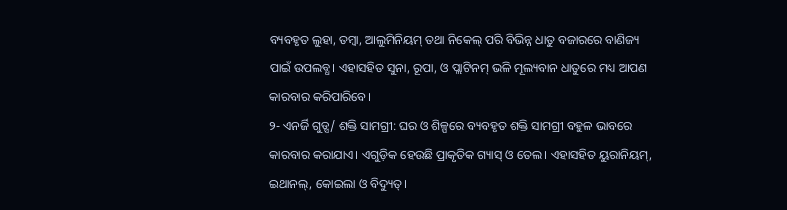ବ୍ୟବହୃତ ଲୁହା, ତମ୍ବା, ଆଲୁମିନିୟମ୍ ତଥା ନିକେଲ୍ ପରି ବିଭିନ୍ନ ଧାତୁ ବଜାରରେ ବାଣିଜ୍ୟ ପାଇଁ ଉପଲବ୍ଧ। ଏହାସହିତ ସୁନା, ରୂପା, ଓ ପ୍ଲାଟିନମ୍ ଭଳି ମୂଲ୍ୟବାନ ଧାତୁରେ ମଧ୍ୟ ଆପଣ କାରବାର କରିପାରିବେ।
୨- ଏନର୍ଜି ଗୁଡ୍ସ/ ଶକ୍ତି ସାମଗ୍ରୀ: ଘର ଓ ଶିଳ୍ପରେ ବ୍ୟବହୃତ ଶକ୍ତି ସାମଗ୍ରୀ ବହୁଳ ଭାବରେ କାରବାର କରାଯାଏ। ଏଗୁଡ଼ିକ ହେଉଛି ପ୍ରାକୃତିକ ଗ୍ୟାସ୍ ଓ ତେଲ। ଏହାସହିତ ୟୁରାନିୟମ୍, ଇଥାନଲ୍, କୋଇଲା ଓ ବିଦ୍ୟୁତ୍।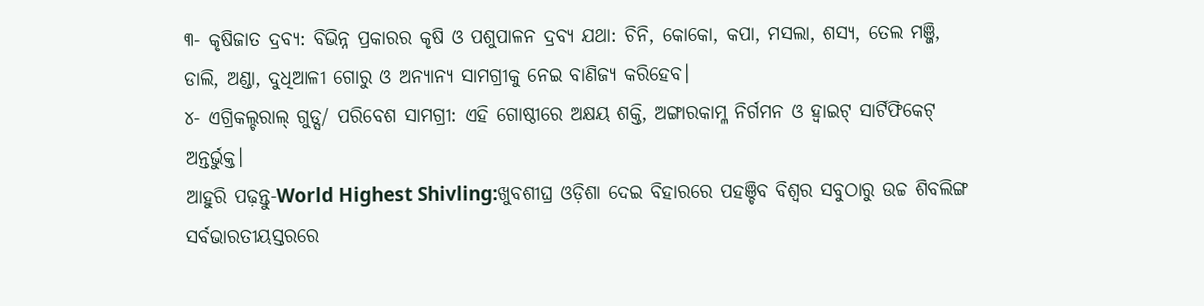୩- କୃଷିଜାତ ଦ୍ରବ୍ୟ: ବିଭିନ୍ନ ପ୍ରକାରର କୃଷି ଓ ପଶୁପାଳନ ଦ୍ରବ୍ୟ ଯଥା: ଚିନି, କୋକୋ, କପା, ମସଲା, ଶସ୍ୟ, ତେଲ ମଞ୍ଜି, ଡାଲି, ଅଣ୍ଡା, ଦୁଧିଆଳୀ ଗୋରୁ ଓ ଅନ୍ୟାନ୍ୟ ସାମଗ୍ରୀକୁ ନେଇ ବାଣିଜ୍ୟ କରିହେବ।
୪- ଏଗ୍ରିକଲ୍ଚରାଲ୍ ଗୁଡ୍ସ/ ପରିବେଶ ସାମଗ୍ରୀ: ଏହି ଗୋଷ୍ଠୀରେ ଅକ୍ଷୟ ଶକ୍ତି, ଅଙ୍ଗାରକାମ୍ଳ ନିର୍ଗମନ ଓ ହ୍ବାଇଟ୍ ସାର୍ଟିଫିକେଟ୍ ଅନ୍ତର୍ଭୁକ୍ତ।
ଆହୁରି ପଢ଼ନ୍ତୁ-World Highest Shivling:ଖୁବଶୀଘ୍ର ଓଡ଼ିଶା ଦେଇ ବିହାରରେ ପହଞ୍ଚିବ ବିଶ୍ୱର ସବୁଠାରୁ ଉଚ୍ଚ ଶିବଲିଙ୍ଗ
ସର୍ବଭାରତୀୟସ୍ତରରେ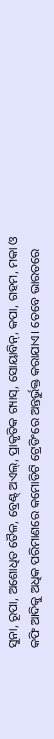ସୁନା, ରୂପା, ଅଶୋଧିତ ତୈଳ, ବ୍ରେଣ୍ଟ୍ ଅଏଲ୍, ପ୍ରାକୃତିକ ଗ୍ୟାସ୍, ସୋୟାବିନ୍, କପା, ଗହମ, ମକା ଓ କଫି ଆଦିକୁ ଅଧିକ ପରିମାଣରେ କମୋଡିଟି ଟ୍ରେଡିଂରେ ଅନ୍ତର୍ଭୁକ୍ତ କରାଯାଏ। ତେବେ ଭାରତରେ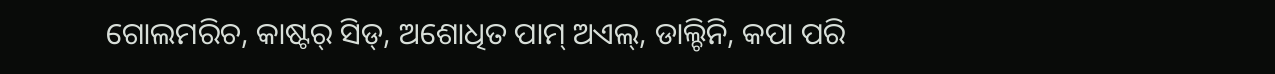ଗୋଲମରିଚ, କାଷ୍ଟର୍ ସିଡ୍, ଅଶୋଧିତ ପାମ୍ ଅଏଲ୍, ଡାଲ୍ଚିନି, କପା ପରି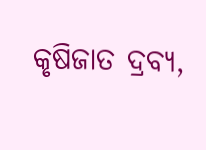କୃଷିଜାତ ଦ୍ରବ୍ୟ,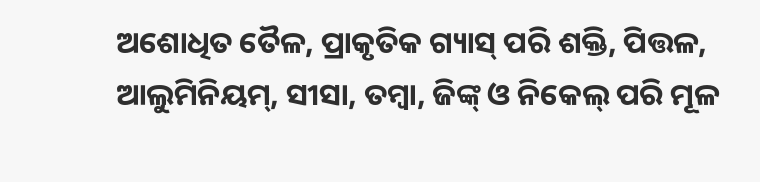ଅଶୋଧିତ ତୈଳ, ପ୍ରାକୃତିକ ଗ୍ୟାସ୍ ପରି ଶକ୍ତି, ପିତ୍ତଳ, ଆଲୁମିନିୟମ୍, ସୀସା, ତମ୍ବା, ଜିଙ୍କ୍ ଓ ନିକେଲ୍ ପରି ମୂଳ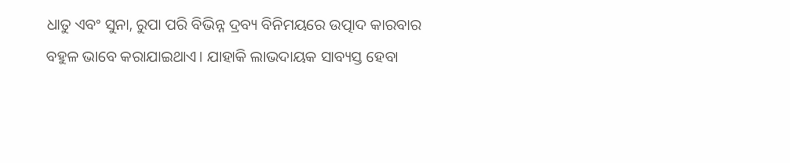ଧାତୁ ଏବଂ ସୁନା, ରୁପା ପରି ବିଭିନ୍ନ ଦ୍ରବ୍ୟ ବିନିମୟରେ ଉତ୍ପାଦ କାରବାର ବହୁଳ ଭାବେ କରାଯାଇଥାଏ। ଯାହାକି ଲାଭଦାୟକ ସାବ୍ୟସ୍ତ ହେବା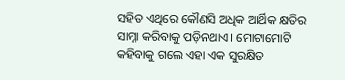ସହିତ ଏଥିରେ କୌଣସି ଅଧିକ ଆର୍ଥିକ କ୍ଷତିର ସାମ୍ନା କରିବାକୁ ପଡ଼ିନଥାଏ। ମୋଟାମୋଟି କହିବାକୁ ଗଲେ ଏହା ଏକ ସୁରକ୍ଷିତ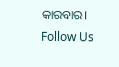କାରବାର।
Follow Us